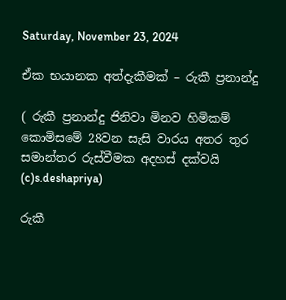Saturday, November 23, 2024

ඒක භයානක අත්දැකීමක් – රුකී ප්‍රනාන්දු

( රුකී ප්‍රනාන්දු ජිනිවා මිනව හිමිකම් කොමිසමේ 28වන සැසි වාරය අතර තුර සමාන්තර රුස්වීමක අදහස් දක්වයි (c)s.deshapriya)

රුකී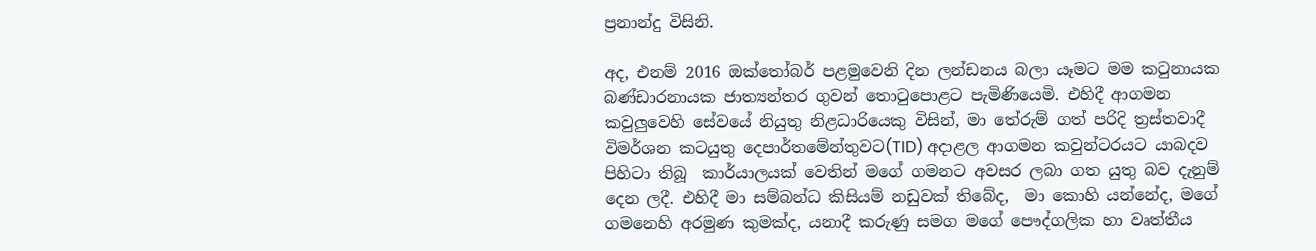ප්‍රනාන්දු විසිනි.

අද, එනම් 2016 ඔක්තෝබර් පළමුවෙනි දින ලන්ඩනය බලා යෑමට මම කටුනායක බණ්ඩාරනායක ජාත්‍යන්තර ගුවන් තොටුපොළට පැමිණියෙමි. එහිදී ආගමන කවුලුවෙහි සේවයේ නියුතු නිළධාරියෙකු විසින්, මා තේරුම් ගත් පරිදි ත්‍රස්තවාදී විමර්ශන කටයුතු දෙපාර්තමේන්තුවට(TID) අදාළල ආගමන කවුන්ටරයට යාබදව පිහිටා තිබූ  කාර්යාලයක් වෙතින් මගේ ගමනට අවසර ලබා ගත යුතු බව දැනුම් දෙන ලදී. එහිදී මා සම්බන්ධ කිසියම් නඩුවක් තිබේද,  මා කොහි යන්නේද, මගේ ගමනෙහි අරමුණ කුමක්ද, යනාදී කරුණු සමග මගේ පෞද්ගලික හා වෘත්තීය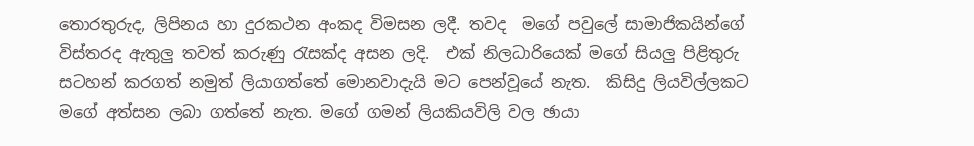තොරතුරුද, ලිපිනය හා දුරකථන අංකද විමසන ලදී. තවද  මගේ පවුලේ සාමාජිකයින්ගේ විස්තරද ඇතුලු තවත් කරුණු රැසක්ද අසන ලදි.  එක් නිලධාරියෙක් මගේ සියලු පිළිතුරු සටහන් කරගත් නමුත් ලියාගත්තේ මොනවාදැයි මට පෙන්වූයේ නැත.  කිසිදු ලියවිල්ලකට  මගේ අත්සන ලබා ගත්තේ නැත. මගේ ගමන් ලියකියවිලි වල ඡායා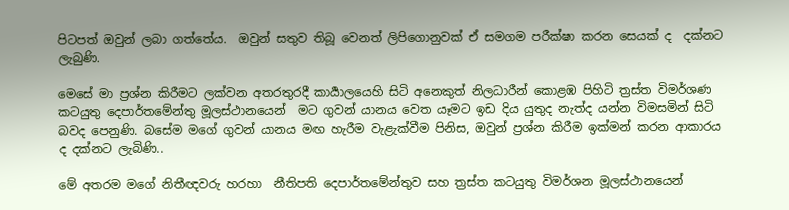පිටපත් ඔවුන් ලබා ගත්තේය.  ඔවුන් සතුව තිබූ වෙනත් ලිපිගොනුවක් ඒ සමගම පරීක්ෂා කරන සෙයක් ද  දක්නට ලැබුණි.

මෙසේ මා ප්‍රශ්න කිරීමට ලක්වන අතරතුරදී කාර්‍යාලයෙහි සිටි අනෙකුත් නිලධාරීන් කොළඹ පිහිටි ත්‍රස්ත විමර්ශණ කටයුතු දෙපාර්තමේන්තු මූලස්ථානයෙන්  මට ගුවන් යානය වෙත යෑමට ඉඩ දිය යුතුද නැත්ද යන්න විමසමින් සිටි බවද පෙනුණි. බසේම මගේ ගුවන් යානය මඟ හැරීම වැළැක්වීම පිනිස, ඔවුන් ප්‍රශ්න කිරීම ඉක්මන් කරන ආකාරය ද දක්නට ලැබිණි..

මේ අතරම මගේ නිතීඥවරු හරහා  නීතිපති දෙපාර්තමේන්තුව සහ ත්‍රස්ත කටයුතු විමර්ශන මූලස්ථානයෙන්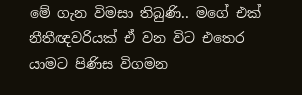මේ ගැන විමසා තිබුණි.. මගේ එක් නීතීඥවරියක් ඒ වන විට එතෙර යාමට පිණිස විගමන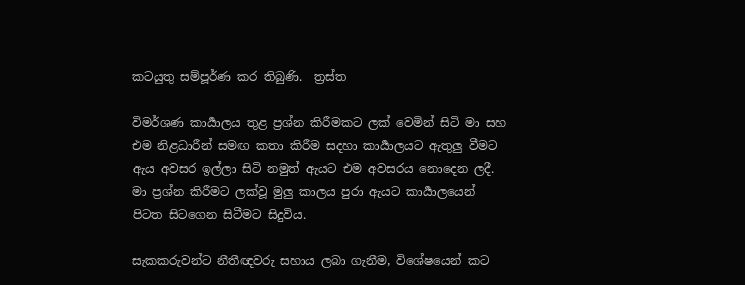කටයුතු සම්පූර්ණ කර තිබුණි.  ත්‍රස්ත

විමර්ශණ කාර්‍යාලය තුළ ප්‍රශ්න කිරීමකට ලක් වෙමින් සිටි මා සහ එම නිළධාරීන් සමඟ කතා කිරීම සදහා කාර්‍යාලයට ඇතුලු වීමට ඇය අවසර ඉල්ලා සිටි නමුත් ඇයට එම අවසරය නොදෙන ලදී. මා ප්‍රශ්න කිරීමට ලක්වූ මුලු කාලය පුරා ඇයට කාර්‍යාලයෙන් පිටත සිටගෙන සිටීමට සිදුවිය.

සැකකරුවන්ට නීතීඥවරු සහාය ලබා ගැනීම, විශේෂයෙන් කට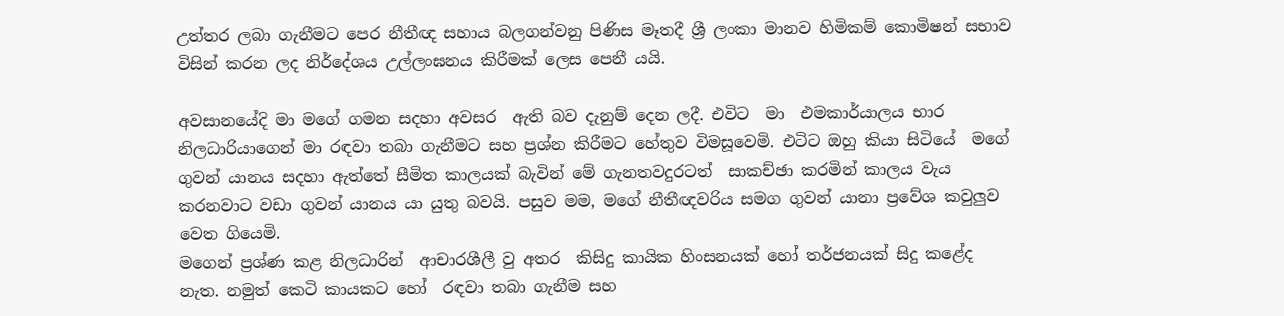උත්තර ලබා ගැනීමට පෙර නීතීඥ සහාය බලගන්වනු පිණිස මෑතදී ශ්‍රී ලංකා මානව හිමිකම් කොමිෂන් සභාව විසින් කරන ලද නිර්දේශය උල්ලංඝනය කිරීමක් ලෙස පෙනී යයි.

අවසානයේදි මා මගේ ගමන සදහා අවසර  ඇති බව දැනුම් දෙන ලදී. එවිට  මා  එමකාර්යාලය භාර නිලධාරියාගෙන් මා රඳවා තබා ගැනීමට සහ ප්‍රශ්න කිරීමට හේතුව විමසූවෙමි. එටිට ඔහු කියා සිටියේ  මගේ ගුවන් යානය සදහා ඇත්තේ සීමිත කාලයක් බැවින් මේ ගැනතවදුරටත්  සාකච්ඡා කරමින් කාලය වැය කරනවාට වඩා ගුවන් යානය යා යුතු බවයි. පසුව මම, මගේ නීතීඥවරිය සමග ගුවන් යානා ප්‍රවේශ කවුලුව වෙත ගියෙමි.
මගෙන් ප්‍රශ්ණ කළ නිලධාරින්  ආචාරශීලී වු අතර  කිසිදු කායික හිංසනයක් හෝ තර්ජනයක් සිදු කළේද නැත. නමුත් කෙටි කායකට හෝ  රඳවා තබා ගැනීම සහ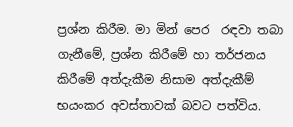ප්‍රශ්න කිරීම. මා මින් පෙර  රඳවා තබා ගැනීමේ, ප්‍රශ්න කිරීමේ හා තර්ජනය කිරීමේ අත්දැකීම නිසාම අත්දැකීම් භයංකර අවස්තාවක් බවට පත්විය.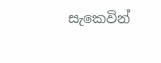සැකෙවින්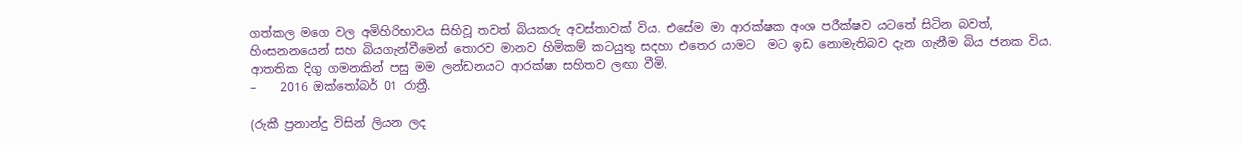ගත්කල මගෙ වල අමිහිරිභාවය සිහිවූ තවත් බියකරු අවස්තාවක් විය. එසේම මා ආරක්ෂක අංශ පරීක්ෂව යටතේ සිටින බවත්, හිංසනනයෙන් සහ බියගැන්වීමෙන් තොරව මානව හිමිකම් කටයුතු සදහා එතෙර යාමට  මට ඉඩ නොමැතිබව දැන ගැනීම බිය ජනක විය. ආතතික දිගු ගමනකින් පසු මම ලන්ඩනයට ආරක්ෂා සහිතව ලඟා වීමි.
–    2016 ඔක්තෝබර් 01 රාත්‍රී.

(රුකී ප්‍රනාන්දු විසින් ලියන ලද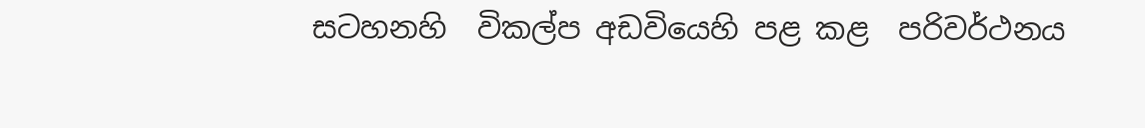සටහනහි  විකල්ප අඩවියෙහි පළ කළ  පරිවර්ථනය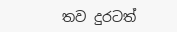තව දුරටත්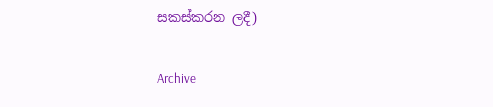සකස්කරන ලදී)

Archive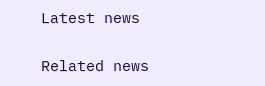Latest news

Related news